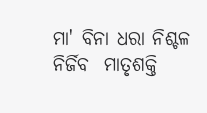ମା' ବିନା ଧରା ନିଶ୍ଚଳ ନିର୍ଜିବ  ମାତୃଶକ୍ତି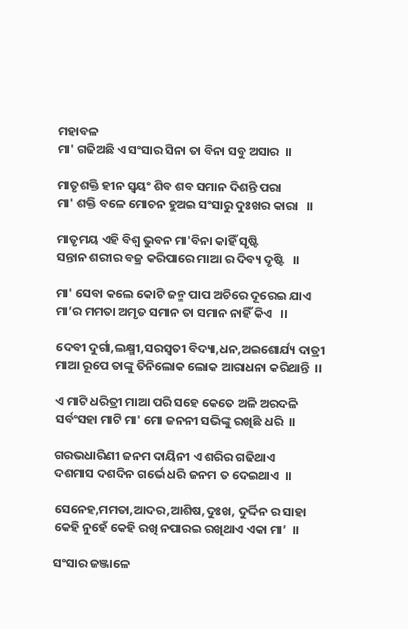ମହାବଳ
ମା' ଗଢିଅଛି ଏ ସଂସାର ସିନା ତା ବିନା ସବୁ ଅସାର  ।।

ମାତୃଶକ୍ତି ହୀନ ସ୍ବୟଂ ଶିବ ଶବ ସମାନ ଦିଶନ୍ତି ପରା
ମା' ଶକ୍ତି ବଳେ ମୋଚନ ହୁଅଇ ସଂସାରୁ ଦୁଃଖର କାରା   ।।

ମାତୃମୟ ଏହି ବିଶ୍ବ ଭୁବନ ମା'ବିନା କାହିଁ ସୃଷ୍ଟି
ସନ୍ତାନ ଶରୀର ବଜ୍ର କରିପାରେ ମାଆ ର ଦିବ୍ୟ ଦୃଷ୍ଟି   ।।

ମା' ସେବା କଲେ କୋଟି ଜନ୍ମ ପାପ ଅଚିରେ ଦୂରେଇ ଯାଏ
ମା’ର ମମତା ଅମୃତ ସମାନ ତା ସମାନ ନାହିଁ କିଏ   ।।

ଦେବୀ ଦୁର୍ଗା,ଲକ୍ଷ୍ମୀ,ସରସ୍ବତୀ ବିଦ୍ୟା,ଧନ,ଅଇଶୋର୍ଯ୍ୟ ଦାତ୍ରୀ
ମାଆ ରୂପେ ତାଙ୍କୁ ତିନିଲୋକ ଲୋକ ଆରାଧନା କରିଥାନ୍ତି  ।।

ଏ ମାଟି ଧରିତ୍ରୀ ମାଆ ପରି ସହେ କେତେ ଅଳି ଅରଦଳି
ସର୍ବଂସହା ମାଟି ମା' ମୋ ଜନନୀ ସଭିଙ୍କୁ ରଖିଛି ଧରି  ।।

ଗରଭଧାରିଣୀ ଜନମ ଦାୟିନୀ ଏ ଶରିର ଗଢିଥାଏ
ଦଶମାସ ଦଶଦିନ ଗର୍ଭେ ଧରି ଜନମ ତ ଦେଇଥାଏ  ।।

ସେନେହ,ମମତା,ଆଦର,ଆଶିଷ,ଦୁଃଖ, ଦୁର୍ଦ୍ଦିନ ର ସାହା
କେହି ନୁହେଁ କେହି ରଖି ନପାରଇ ରଖିଥାଏ ଏକା ମା’  ।।

ସଂସାର ଜଞ୍ଜାଳେ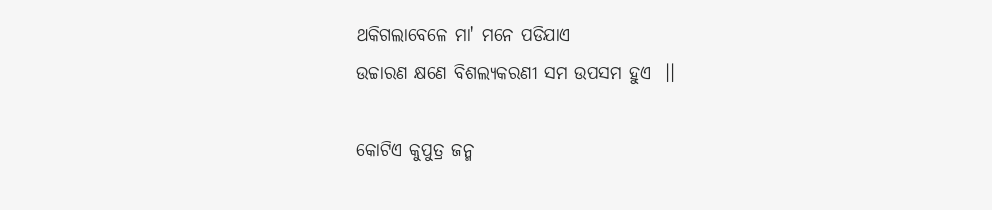ଥକିଗଲାବେଳେ ମା' ମନେ ପଡିଯାଏ
ଉଚ୍ଚାରଣ କ୍ଷଣେ ବିଶଲ୍ୟକରଣୀ ସମ ଉପସମ ହୁଏ  ।।

କୋଟିଏ କୁପୁତ୍ର ଜନ୍ମ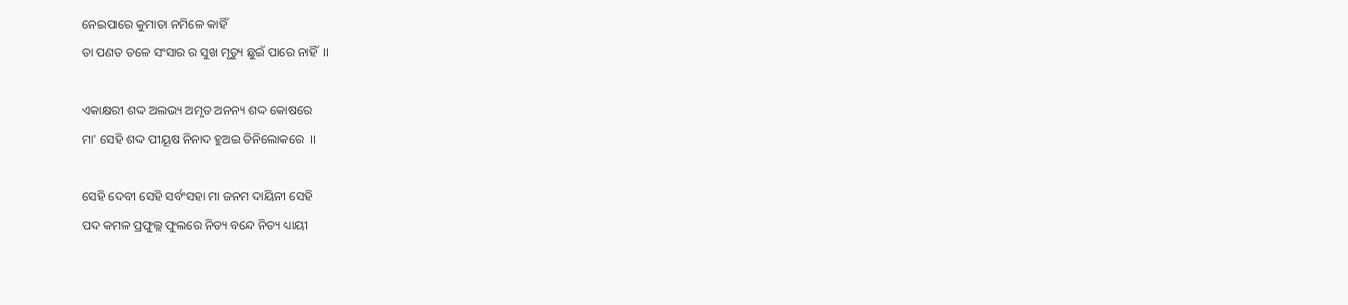ନେଇପାରେ କୁମାତା ନମିଳେ କାହିଁ
ତା ପଣତ ତଳେ ସଂସାର ର ସୁଖ ମୃତ୍ୟୁ ଛୁଇଁ ପାରେ ନାହିଁ  ।।

ଏକାକ୍ଷରୀ ‌ଶଦ୍ଦ ଅଲଭ୍ୟ ଅମୃତ ଅନନ୍ୟ ଶଦ୍ଦ କୋଷରେ
ମା' ସେହି ଶଦ୍ଦ ପୀୟୂଷ ନିନାଦ ହୁଅଇ ତିନିଲୋକରେ  ।।

ସେହି ଦେବୀ ସେହି ସର୍ବଂସହା ମା ଜନମ ଦାୟିନୀ ସେହି
ପଦ କମଳ ପ୍ରଫୁଲ୍ଲ ଫୁଲରେ ନିତ୍ୟ ବନ୍ଦେ ନିତ୍ୟ ଧ୍ୟାୟୀ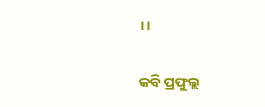।।

କବି ପ୍ରଫୁଲ୍ଲ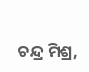ଚନ୍ଦ୍ର ମିଶ୍ର,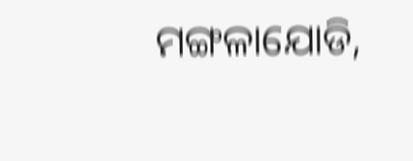ମଙ୍ଗଳାଯୋଡି,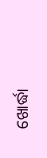ଖୋର୍ଦ୍ଧା